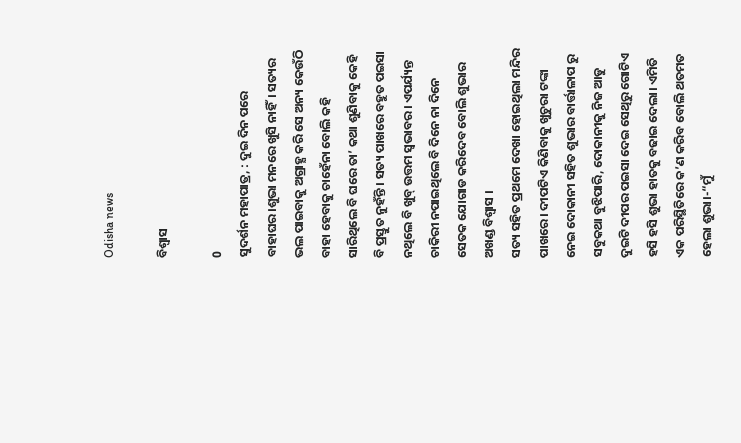Odisha news

ବିଶ୍ବାସ

0
ସୁଦର୍ଶନ ମହାପାତ୍ର, : ଦୁଇ ଦିନ ପରେ ବାହାଘର।ଶୁଭା ମନରେ ଖୁସି ନାହିଁ। ସତ୍ୟର ଭଲ ପାଇବାକୁ ଅଗ୍ରାହ୍ଯ କରି ସେ ଅନ୍ୟ କେଉଁଠି ବାହା ହେବାକୁ ଚାହେଁନା ବୋଲି କହି ସାରିଥିଲେ ବି ଘରେ ତା’ କଥା ଶୁଣିବାକୁ କେହି ବି ପ୍ରସ୍ତୁତ ନୁହଁନ୍ତି । ସତ୍ୟ ପାଖରେ ବହୁତ ପଇସା ନଥିଲେ ବି ଖୁବ୍ ଉତ୍ତମ ସ୍ୱଭାବର। ଏପର୍ଯ୍ୟନ୍ତ ଚାକିରୀ ନପାଇଥିଲେ ବି ଦିନେ ନା ଦିନେ ସେତକ ଯୋଗାଡ କରିଦେବ ବୋଲି ଶୁଭାର ଅଖଣ୍ଡ ବିଶ୍ବାସ ।
ସତ୍ୟ ସହିତ ପ୍ରଥମେ ଦେଖା ହୋଇଥିଲା ମନ୍ଦିର ପାଖରେ। ଦୀପଟିଏ କିଣିବାକୁ ଖୁଚୁରା ଟଙ୍କା ନେଇ ଦୋକାନୀ ସହିତ ଶୁଭାର ବାର୍ତ୍ତାଳାପ ରୁ ସବୁକଥା ବୁଝିପାରି, ଦୋକାନୀକୁ ନିଜ ଆଡୁ ଦୁଇଟି ଦୀପର ପଇସା ଦେଇ ସେଥିରୁ ଗୋଟିଏ ହସି ହସି ଶୁଭା ହାତକୁ ବଢାଇ ଦେଲା। ଏମିତି ଏକ ପରିସ୍ଥିତିରେ କ’ଣ କରିବ ବୋଲି ଥତମତ ହେଲା ଶୁଭା।-“ମୁଁ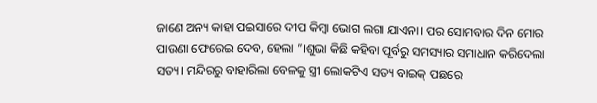ଜାଣେ ଅନ୍ୟ କାହା ପଇସାରେ ଦୀପ କିମ୍ବା ଭୋଗ ଲଗା ଯାଏନା। ପର ସୋମବାର ଦିନ ମୋର ପାଉଣା ଫେରେଇ ଦେବ, ହେଲା ‌”।ଶୁଭା କିଛି କହିବା ପୂର୍ବରୁ ସମସ୍ୟାର ସମାଧାନ କରିଦେଲା ସତ୍ୟ। ମନ୍ଦିରରୁ ବାହାରିଲା ବେଳକୁ ସ୍ତ୍ରୀ ଲୋକଟିଏ ସତ୍ୟ ବାଇକ୍ ପଛରେ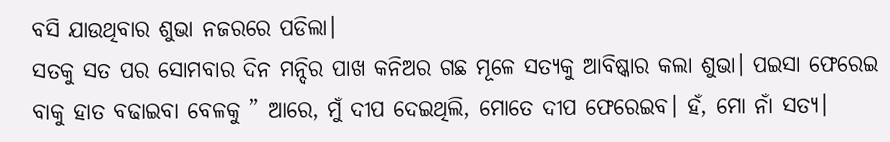ବସି ଯାଉଥିବାର ଶୁଭା ନଜରରେ ପଡିଲା।
ସତକୁ ସତ ପର ସୋମବାର ଦିନ ମନ୍ଦିର ପାଖ କନିଅର ଗଛ ମୂଳେ ସତ୍ୟକୁ ଆବିଷ୍କାର କଲା ଶୁଭା। ପଇସା ଫେରେଇ ବାକୁ ହାତ ବଢାଇବା ବେଳକୁ ” ଆରେ, ମୁଁ ଦୀପ ଦେଇଥିଲି, ମୋତେ ଦୀପ ଫେରେଇବ। ହଁ, ମୋ ନାଁ ସତ୍ୟ।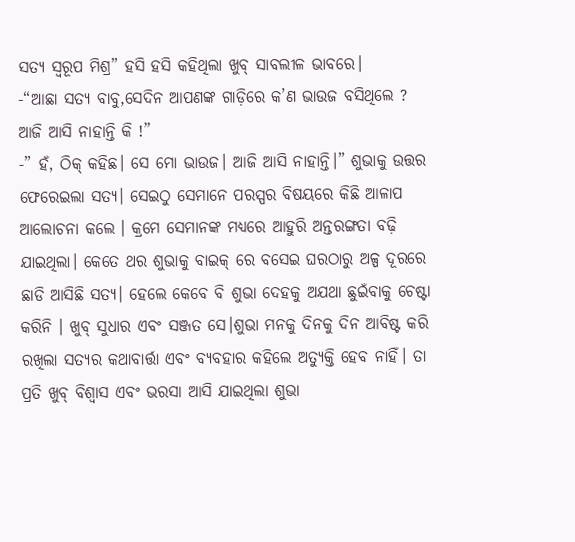ସତ୍ୟ ସ୍ବରୂପ ମିଶ୍ର” ହସି ହସି କହିଥିଲା ଖୁବ୍ ସାବଲୀଳ ଭାବରେ।       -“ଆଛା ସତ୍ୟ ବାବୁ,ସେଦିନ ଆପଣଙ୍କ ଗାଡ଼ିରେ କ’ଣ ଭାଉଜ ବସିଥିଲେ ? ଆଜି ଆସି ନାହାନ୍ତି କି !”
-” ହଁ, ଠିକ୍ କହିଛ। ସେ ମୋ ଭାଉଜ। ଆଜି ଆସି ନାହାନ୍ତି।” ଶୁଭାକୁ ଉତ୍ତର ଫେରେଇଲା ସତ୍ୟ। ସେଇଠୁ ସେମାନେ ପରସ୍ପର ବିଷୟରେ କିଛି ଆଳାପ ଆଲୋଚନା କଲେ । କ୍ରମେ ସେମାନଙ୍କ ମଧ୍ୟରେ ଆହୁରି ଅନ୍ତରଙ୍ଗତା ବଢ଼ି ଯାଇଥିଲା। କେତେ ଥର ଶୁଭାକୁ ବାଇକ୍ ରେ ବସେଇ ଘରଠାରୁ ଅଳ୍ପ ଦୂରରେ ଛାଡି ଆସିଛି ସତ୍ୟ। ହେଲେ କେବେ ବି ଶୁଭା ଦେହକୁ ଅଯଥା ଛୁଇଁବାକୁ ଚେଷ୍ଟା କରିନି । ଖୁବ୍ ସୁଧାର ଏବଂ ସଞ୍ଜତ ସେ।ଶୁଭା ମନକୁ ଦିନକୁ ଦିନ ଆବିଷ୍ଟ କରି ରଖିଲା ସତ୍ୟର କଥାବାର୍ତ୍ତା ଏବଂ ବ୍ୟବହାର କହିଲେ ଅତ୍ୟୁକ୍ତି ହେବ ନାହିଁ। ତା ପ୍ରତି ଖୁବ୍ ବିଶ୍ବାସ ଏବଂ ଭରସା ଆସି ଯାଇଥିଲା ଶୁଭା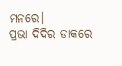ମନରେ।
ପ୍ରଭା ଦିଦିର ଡାକରେ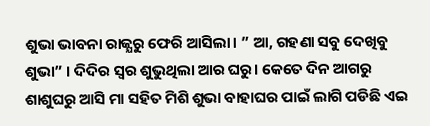ଶୁଭା ଭାବନା ରାଜ୍ଯରୁ ଫେରି ଆସିଲା। ” ଆ, ଗହଣା ସବୁ ଦେଖିବୁ ଶୁଭା” । ଦିଦିର ସ୍ବର ଶୁଭୁଥିଲା ଆର ଘରୁ। କେତେ ଦିନ ଆଗରୁ ଶାଶୁଘରୁ ଆସି ମା ସହିତ ମିଶି ଶୁଭା ବାହାଘର ପାଇଁ ଲାଗି ପଡିଛି ଏଇ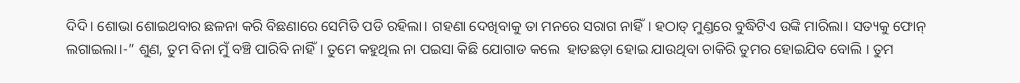ଦିଦି। ଶୋଭା ଶୋଇଥବାର ଛଳନା କରି ବିଛଣାରେ ସେମିତି ପଡି ରହିଲା। ଗହଣା ଦେଖିବାକୁ ତା ମନରେ ସରାଗ ନାହିଁ। ହଠାତ୍ ମୁଣ୍ଡରେ ବୁଦ୍ଧିଟିଏ ଉଙ୍କି ମାରିଲା। ସତ୍ୟକୁ ଫୋନ୍ ଲଗାଇଲା।-” ଶୁଣ, ତୁମ ବିନା ମୁଁ ବଞ୍ଚି ପାରିବି ନାହିଁ। ତୁମେ କହୁଥିଲ ନା ପଇସା କିଛି ଯୋଗାଡ କଲେ  ହାତଛଡ଼ା ହୋଇ ଯାଉଥିବା ଚାକିରି ତୁମର ହୋଇଯିବ ବୋଲି । ତୁମ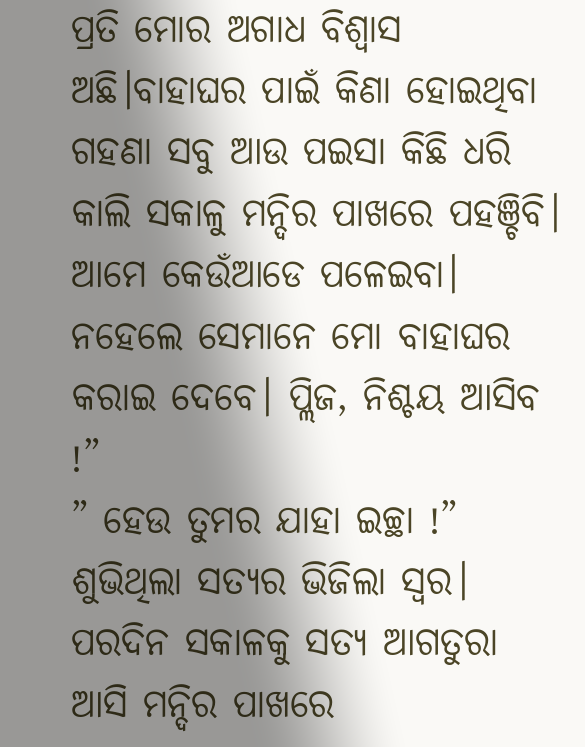ପ୍ରତି ମୋର ଅଗାଧ ବିଶ୍ବାସ ଅଛି।ବାହାଘର ପାଇଁ କିଣା ହୋଇଥିବା ଗହଣା ସବୁ ଆଉ ପଇସା କିଛି ଧରି କାଲି ସକାଳୁ ମନ୍ଦିର ପାଖରେ ପହଞ୍ଚିବି। ଆମେ କେଉଁଆଡେ ପଳେଇବା। ନହେଲେ ସେମାନେ ମୋ ବାହାଘର କରାଇ ଦେବେ। ପ୍ଲିଜ, ନିଶ୍ଚୟ ଆସିବ !”
” ହେଉ ତୁମର ଯାହା ଇଚ୍ଛା !” ଶୁଭିଥିଲା ସତ୍ୟର ଭିଜିଲା ସ୍ବର।
ପରଦିନ ସକାଳକୁ ସତ୍ୟ ଆଗତୁରା ଆସି ମନ୍ଦିର ପାଖରେ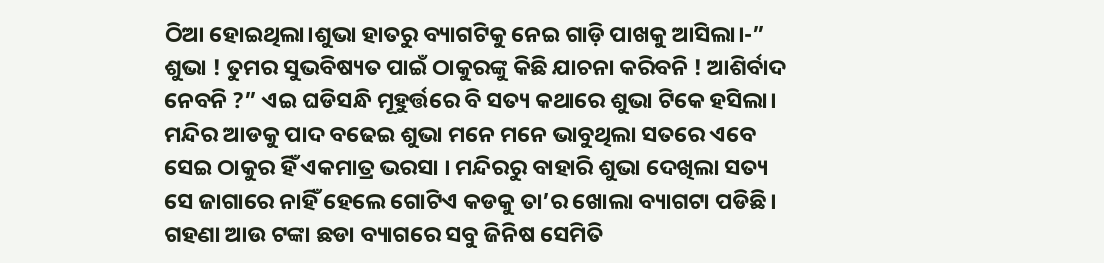ଠିଆ ହୋଇଥିଲା।ଶୁଭା ହାତରୁ ବ୍ୟାଗଟିକୁ ନେଇ ଗାଡ଼ି ପାଖକୁ ଆସିଲା।-” ଶୁଭା ! ତୁମର ସୁଭବିଷ୍ୟତ ପାଇଁ ଠାକୁରଙ୍କୁ କିଛି ଯାଚନା କରିବନି ! ଆଶିର୍ବାଦ ନେବନି ?” ଏଇ ଘଡିସନ୍ଧି ମୂହୁର୍ତ୍ତରେ ବି ସତ୍ୟ କଥାରେ ଶୁଭା ଟିକେ ହସିଲା। ମନ୍ଦିର ଆଡକୁ ପାଦ ବଢେଇ ଶୁଭା ମନେ ମନେ ଭାବୁଥିଲା ସତରେ ଏବେ ସେଇ ଠାକୁର ହିଁ ଏକମାତ୍ର ଭରସା । ମନ୍ଦିରରୁ ବାହାରି ଶୁଭା ଦେଖିଲା ସତ୍ୟ ସେ ଜାଗାରେ ନାହିଁ ହେଲେ ଗୋଟିଏ କଡକୁ ତା’ର ଖୋଲା ବ୍ୟାଗଟା ପଡିଛି। ଗହଣା ଆଉ ଟଙ୍କା ଛଡା ବ୍ୟାଗରେ ସବୁ ଜିନିଷ ସେମିତି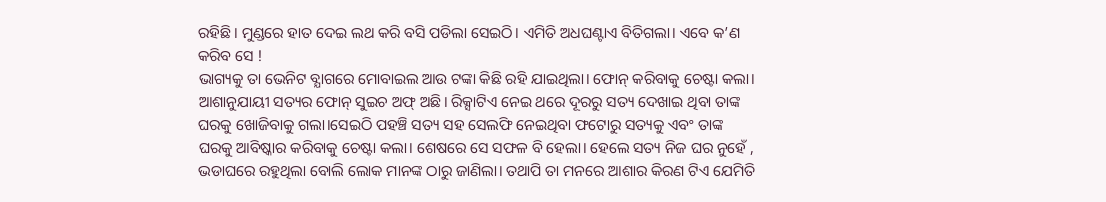ରହିଛି। ମୁଣ୍ଡରେ ହାତ ଦେଇ ଲଥ କରି ବସି ପଡିଲା ସେଇଠି। ଏମିତି ଅଧଘଣ୍ଟାଏ ବିତିଗଲା। ଏବେ କ’ଣ କରିବ ସେ !
ଭାଗ୍ୟକୁ ତା ଭେନିଟ ବ୍ଯାଗରେ ମୋବାଇଲ ଆଉ ଟଙ୍କା କିଛି ରହି ଯାଇଥିଲା। ଫୋନ୍ କରିବାକୁ ଚେଷ୍ଟା କଲା। ଆଶାନୁଯାୟୀ ସତ୍ୟର ଫୋନ୍ ସୁଇଚ ଅଫ୍ ଅଛି। ରିକ୍ସାଟିଏ ନେଇ ଥରେ ଦୂରରୁ ସତ୍ୟ ଦେଖାଇ ଥିବା ତାଙ୍କ ଘରକୁ ଖୋଜିବାକୁ ଗଲା।ସେଇଠି ପହଞ୍ଚି ସତ୍ୟ ସହ ସେଲଫି ନେଇଥିବା ଫଟୋରୁ ସତ୍ୟକୁ ଏବଂ ତାଙ୍କ ଘରକୁ ଆବିଷ୍କାର କରିବାକୁ ଚେଷ୍ଟା କଲା। ଶେଷରେ ସେ ସଫଳ ବି ହେଲା। ହେଲେ ସତ୍ୟ ନିଜ ଘର ନୁହେଁ , ଭଡାଘରେ ରହୁଥିଲା ବୋଲି ଲୋକ ମାନଙ୍କ ଠାରୁ ଜାଣିଲା। ତଥାପି ତା ମନରେ ଆଶାର କିରଣ ଟିଏ ଯେମିତି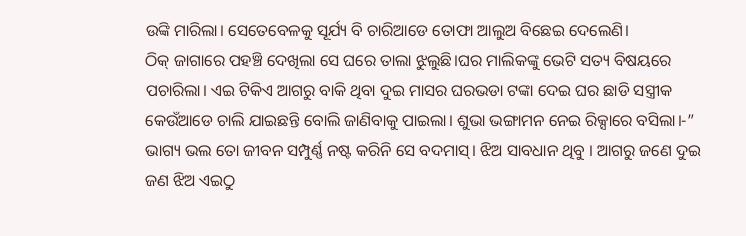ଉଙ୍କି ମାରିଲା। ସେତେବେଳକୁ ସୂର୍ଯ୍ୟ ବି ଚାରିଆଡେ ତୋଫା ଆଲୁଅ ବିଛେଇ ଦେଲେଣି।
ଠିକ୍ ଜାଗାରେ ପହଞ୍ଚି ଦେଖିଲା ସେ ଘରେ ତାଲା ଝୁଲୁଛି।ଘର ମାଲିକଙ୍କୁ ଭେଟି ସତ୍ୟ ବିଷୟରେ ପଚାରିଲା। ଏଇ ଟିକିଏ ଆଗରୁ ବାକି ଥିବା ଦୁଇ ମାସର ଘରଭଡା ଟଙ୍କା ଦେଇ ଘର ଛାଡି ସସ୍ତ୍ରୀକ କେଉଁଆଡେ ଚାଲି ଯାଇଛନ୍ତି ବୋଲି ଜାଣିବାକୁ ପାଇଲା। ଶୁଭା ଭଙ୍ଗାମନ ନେଇ ରିକ୍ସାରେ ବସିଲା।-” ଭାଗ୍ୟ ଭଲ ତୋ ଜୀବନ ସମ୍ପୁର୍ଣ୍ଣ ନଷ୍ଟ କରିନି ସେ ବଦମାସ୍। ଝିଅ ସାବଧାନ ଥିବୁ । ଆଗରୁ ଜଣେ ଦୁଇ ଜଣ ଝିଅ ଏଇଠୁ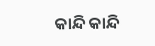କାନ୍ଦି କାନ୍ଦି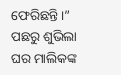ଫେରିଛନ୍ତି।” ପଛରୁ ଶୁଭିଲା ଘର ମାଲିକଙ୍କ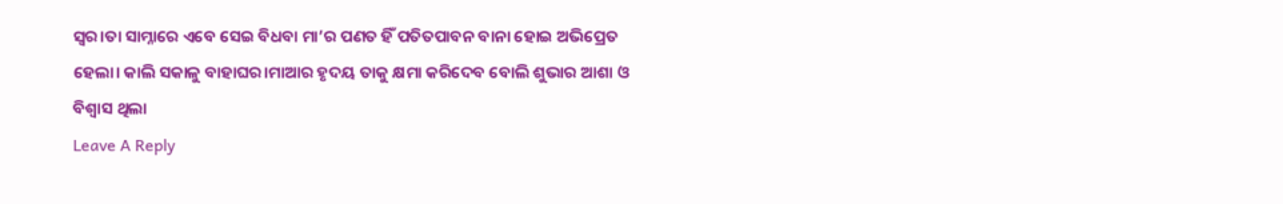ସ୍ବର।ତା ସାମ୍ନାରେ ଏବେ ସେଇ ବିଧବା ମା’ର ପଣତ ହିଁ ପତିତପାବନ ବାନା ହୋଇ ଅଭିପ୍ରେତ ହେଲା। କାଲି ସକାଳୁ ବାହାଘର।ମାଆର ହୃଦୟ ତାକୁ କ୍ଷମା କରିଦେବ ବୋଲି ଶୁଭାର ଆଶା ଓ ବିଶ୍ୱାସ ଥିଲା
Leave A Reply